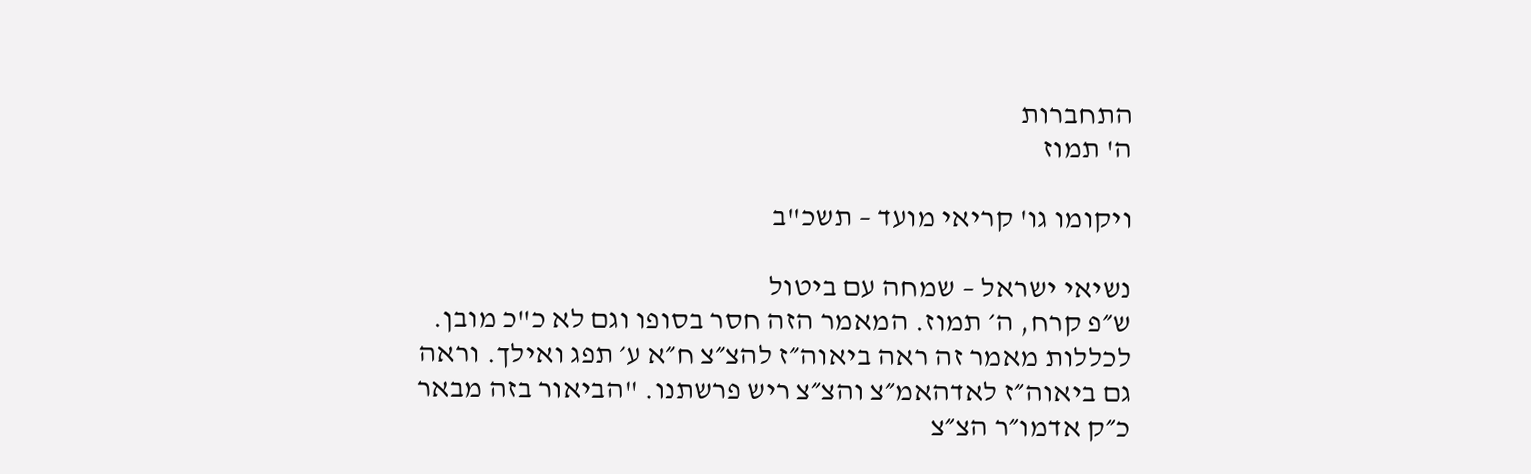התחברות
ה' תמוז

ויקומו גו' קריאי מועד – תשכ"ב

נשיאי ישראל – שמחה עם ביטול
ש״פ קרח, ה׳ תמוז. המאמר הזה חסר בסופו וגם לא כ"כ מובן. לכללות מאמר זה ראה ביאוה״ז להצ״צ ח״א ע׳ תפג ואילך. וראה גם ביאוה״ז לאדהאמ״צ והצ״צ ריש פרשתנו. "הביאור בזה מבאר כ״ק אדמו״ר הצ״צ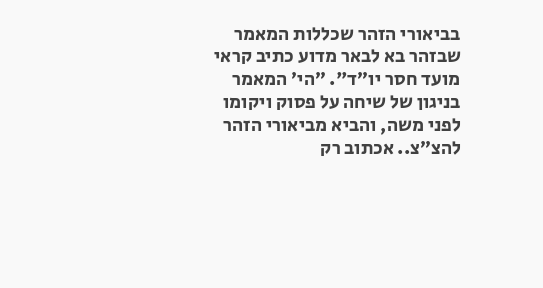בביאורי הזהר שכללות המאמר שבזהר בא לבאר מדוע כתיב קראי מועד חסר יו״ד". ״הי׳ המאמר בניגון של שיחה על פסוק ויקומו לפני משה, והביא מביאורי הזהר להצ״צ.. אכתוב רק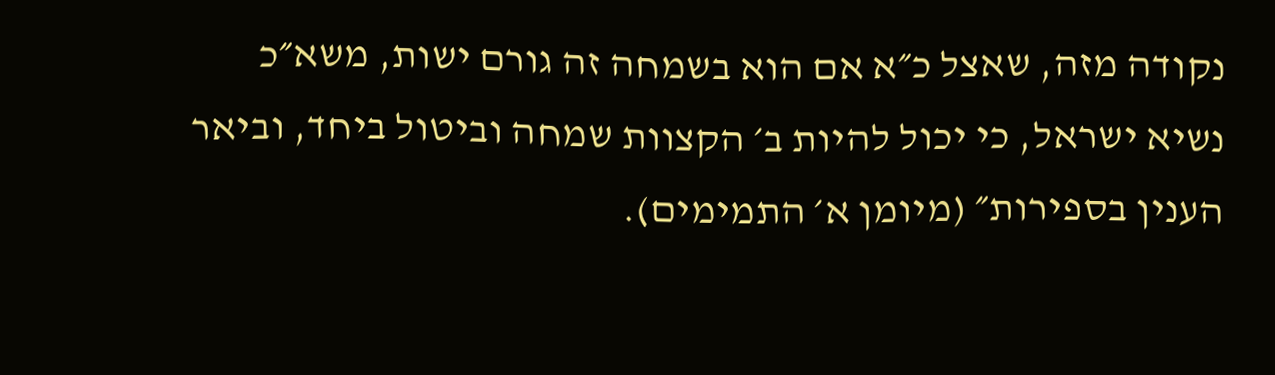נקודה מזה, שאצל כ״א אם הוא בשמחה זה גורם ישות, משא״כ נשיא ישראל, כי יכול להיות ב׳ הקצוות שמחה וביטול ביחד, וביאר הענין בספירות״ (מיומן א׳ התמימים).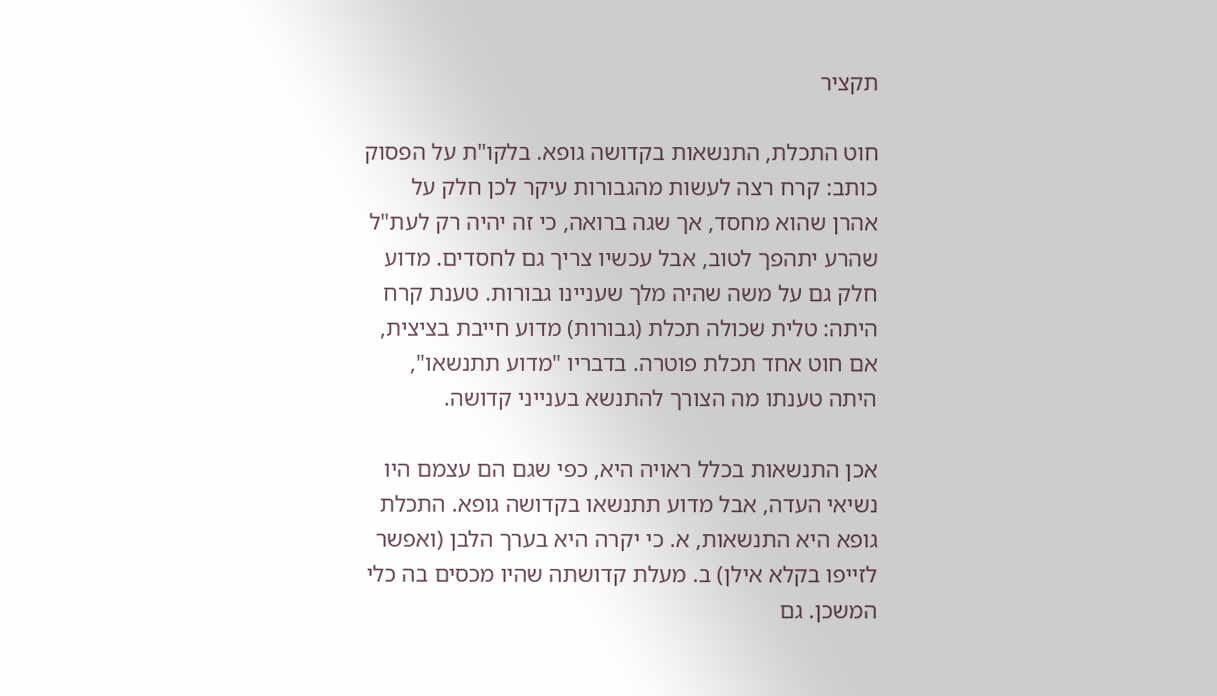תקציר

חוט התכלת, התנשאות בקדושה גופא. בלקו"ת על הפסוק כותב: קרח רצה לעשות מהגבורות עיקר לכן חלק על אהרן שהוא מחסד, אך שגה ברואה, כי זה יהיה רק לעת"ל שהרע יתהפך לטוב, אבל עכשיו צריך גם לחסדים. מדוע חלק גם על משה שהיה מלך שעניינו גבורות. טענת קרח היתה: טלית שכולה תכלת (גבורות) מדוע חייבת בציצית, אם חוט אחד תכלת פוטרה. בדבריו "מדוע תתנשאו", היתה טענתו מה הצורך להתנשא בענייני קדושה.

אכן התנשאות בכלל ראויה היא, כפי שגם הם עצמם היו נשיאי העדה, אבל מדוע תתנשאו בקדושה גופא. התכלת גופא היא התנשאות, א. כי יקרה היא בערך הלבן (ואפשר לזייפו בקלא אילן) ב. מעלת קדושתה שהיו מכסים בה כלי המשכן. גם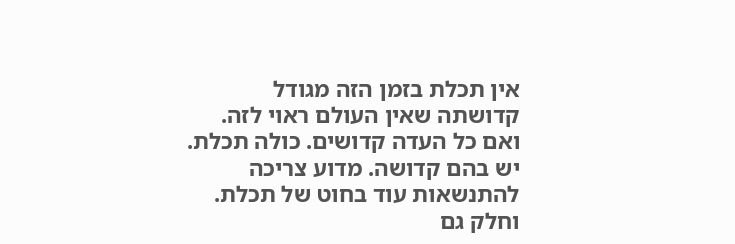אין תכלת בזמן הזה מגודל קדושתה שאין העולם ראוי לזה. ואם כל העדה קדושים. כולה תכלת. יש בהם קדושה. מדוע צריכה להתנשאות עוד בחוט של תכלת. וחלק גם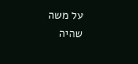על משה שהיה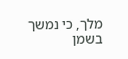מלך, כי נמשך בשמן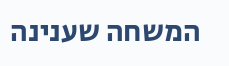המשחה שענינה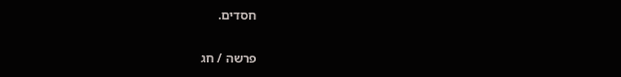חסדים.

פרשה / חג